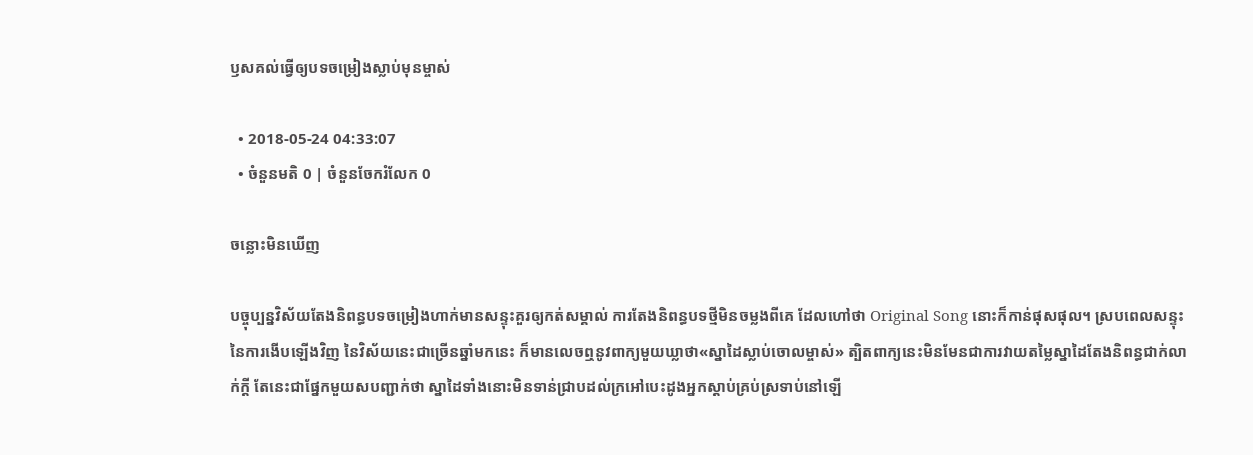ឫសគល់ធ្វើឲ្យបទចម្រៀងស្លាប់មុនម្ចាស់

  • 2018-05-24 04:33:07
  • ចំនួនមតិ 0 | ចំនួនចែករំលែក 0

ចន្លោះមិនឃើញ

បច្ចុប្បន្នវិស័យតែងនិពន្ធបទចម្រៀងហាក់មានសន្ទុះគួរឲ្យកត់សម្គាល់ ការតែងនិពន្ធបទថ្មីមិនចម្លងពីគេ ដែលហៅថា Original Song នោះក៏កាន់ផុសផុល។ ស្របពេលសន្ទុះនៃការងើបឡើងវិញ នៃវិស័យនេះជាច្រើនឆ្នាំមកនេះ ក៏មានលេចឮនូវពាក្យមួយឃ្លាថា«ស្នាដៃស្លាប់ចោលម្ចាស់» ត្បិតពាក្យនេះមិនមែនជាការវាយតម្លៃស្នាដៃតែងនិពន្ធជាក់លាក់ក្តី តែនេះជាផ្នែកមួយសបញ្ជាក់ថា ស្នាដៃទាំងនោះមិនទាន់ជ្រាបដល់ក្រអៅបេះដូងអ្នកស្តាប់គ្រប់ស្រទាប់នៅឡើ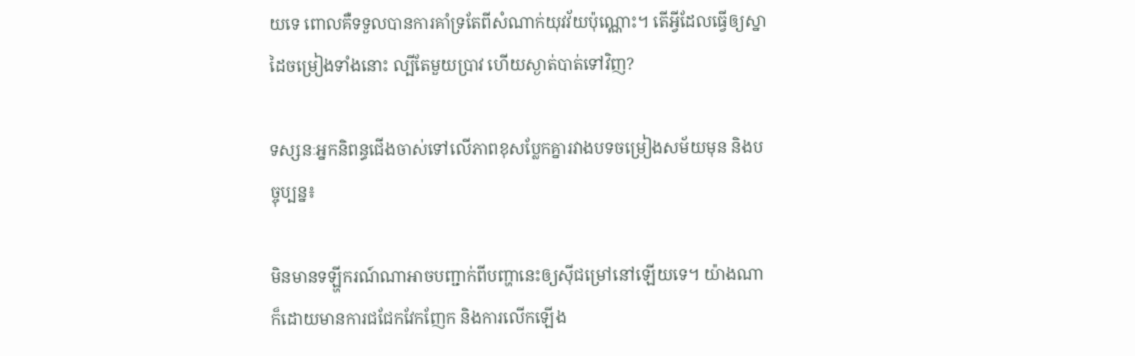យទេ ពោលគឺទទួលបានការគាំទ្រតែពីសំណាក់យុវវ័យប៉ុណ្ណោះ។ តើអ្វីដែលធ្វើឲ្យស្នាដៃចម្រៀងទាំងនោះ ល្បីតែមួយប្រាវ ហើយស្ងាត់បាត់ទៅវិញ?

ទស្សនៈអ្នកនិពន្ធជើងចាស់ទៅលើភាពខុសប្លែកគ្នារវាងបទចម្រៀងសម័យមុន និងបច្ចុប្បន្ន៖

មិនមានទឡ្ហីករណ៍ណាអាចបញ្ជាក់ពីបញ្ហានេះឲ្យស៊ីជម្រៅនៅឡើយទេ។ យ៉ាងណាក៏ដោយមានការជជែកវែកញែក និងការលើកឡើង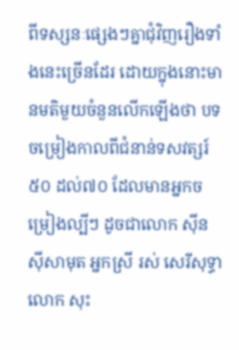ពីទស្សនៈផ្សេងៗគ្នាជុំវិញរឿងទាំងនេះច្រើនដែរ ដោយក្នុងនោះមានមតិមួយចំនួនលើកឡើងថា បទចម្រៀងកាលពីជំនាន់ទសវត្សរ៍៥០ ដល់៧០ ដែលមានអ្នកចម្រៀងល្បីៗ ដូចជាលោក ស៊ីន ស៊ីសាមុត អ្នកស្រី រស់ សេរីសុទ្ធា លោក សុះ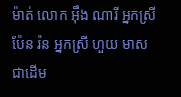ម៉ាត់ លោក អ៊ឹង ណារី អ្នកស្រី ប៉ែន រ៉ន អ្នកស្រី ហួយ មាស ជាដើម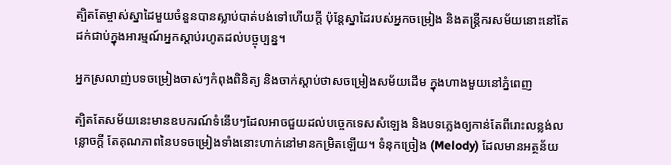ត្បិតតែម្ចាស់ស្នាដៃមួយចំនួនបានស្លាប់បាត់បង់ទៅហើយក្តី ប៉ុន្តែស្នាដៃរបស់អ្នកចម្រៀង និងតន្រ្តីករសម័យនោះនៅតែដក់ជាប់ក្នុងអារម្មណ៍អ្នកស្តាប់រហូតដល់បច្ចុប្បន្ន។

អ្នកស្រលាញ់បទចម្រៀងចាស់ៗកំពុងពិនិត្យ និងចាក់ស្តាប់ថាសចម្រៀងសម័យដើម ក្នុងហាងមួយនៅភ្នំពេញ

ត្បិតតែសម័យនេះមានឧបករណ៍ទំនើបៗដែលអាចជួយដល់បច្ចេកទេសសំឡេង និងបទភ្លេងឲ្យកាន់តែពីរោះលន្លង់លន្លោចក្តី តែគុណភាពនៃបទចម្រៀងទាំងនោះហាក់នៅមានកម្រិតឡើយ។ ទំនុកច្រៀង (Melody) ដែលមានអត្ថន័យ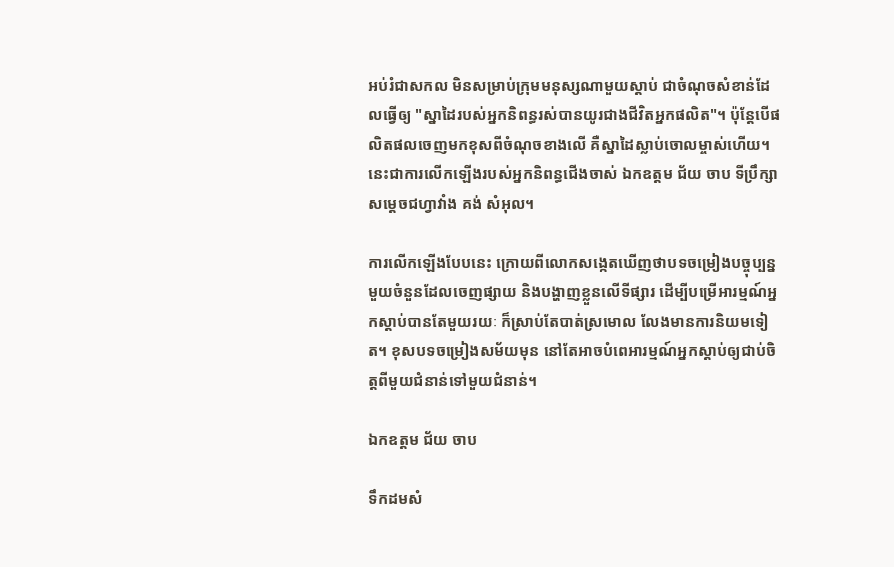អប់រំជាសកល មិនសម្រាប់ក្រុមមនុស្សណាមួយស្ដាប់ ជាចំណុចសំខាន់ដែលធ្វើឲ្យ "ស្នាដៃរបស់អ្នកនិពន្ធរស់បានយូរជាងជីវិតអ្នកផលិត"។ ប៉ុន្តែបើផលិតផលចេញមកខុសពីចំណុចខាងលើ គឺស្នាដៃស្លាប់ចោលម្ចាស់ហើយ។ នេះជាការលើកឡើងរបស់អ្នកនិពន្ធជើងចាស់ ឯកឧត្តម ជ័យ ចាប ទីប្រឹក្សាសម្ដេចជហ្វាវាំង គង់ សំអុល។

ការលើកឡើងបែបនេះ ក្រោយពីលោកសង្កេតឃើញថាបទចម្រៀងបច្ចុប្បន្នមួយចំនួនដែលចេញផ្សាយ និងបង្ហាញខ្លួនលើទីផ្សារ ដើម្បីបម្រើអារម្មណ៍អ្នកស្ដាប់បានតែមួយរយៈ ក៏ស្រាប់តែបាត់ស្រមោល លែងមានការនិយមទៀត។ ខុសបទចម្រៀងសម័យមុន នៅតែអាចបំពេអារម្មណ៍អ្នកស្ដាប់ឲ្យជាប់ចិត្តពីមួយជំនាន់ទៅមួយជំនាន់។

ឯកឧត្តម ជ័យ ចាប

ទឹកដមសំ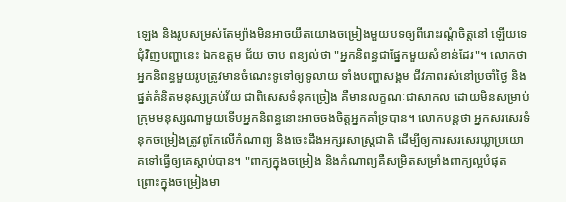ឡេង និងរូបសម្រស់តែម្យ៉ាងមិនអាចយឹតយោងចម្រៀងមួយបទឲ្យពីរោះរណ្តំចិត្តនៅ ឡើយទេ ជុំវិញបញ្ហានេះ ឯកឧត្តម ជ័យ ចាប ពន្យល់ថា "អ្នកនិពន្ធជាផ្នែកមួយសំខាន់ដែរ"។ លោកថា អ្នកនិពន្ធមួយរូបត្រូវមានចំណេះទូទៅឲ្យទូលាយ ទាំងបញ្ហាសង្គម ជីវភាពរស់នៅប្រចាំថ្ងៃ និងផ្នត់គំនិតមនុស្សគ្រប់វ័យ ជាពិសេសទំនុកច្រៀង គឺមានលក្ខណៈជាសាកល ដោយមិនសម្រាប់ក្រុមមនុស្សណាមួយទើបអ្នកនិពន្ធនោះអាចចងចិត្តអ្នកគាំទ្របាន។ លោកបន្តថា អ្នកសរសេរទំនុកចម្រៀងត្រូវពូកែលើកំណាព្យ និងចេះដឹងអក្សរសាស្រ្តជាតិ ដើម្បីឲ្យការសរសេរឃ្លាប្រយោគទៅធ្វើឲ្យគេស្ដាប់បាន។ "ពាក្យក្នុងចម្រៀង និងកំណាព្យគឺសម្រិតសម្រាំងពាក្យល្អបំផុត ព្រោះក្នុងចម្រៀងមា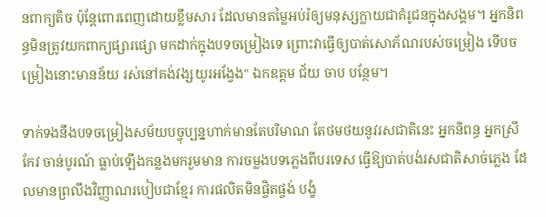នពាក្យតិច ប៉ុន្តែពោរពេញដោយខ្លឹមសារ ដែលមានតម្លៃអប់រំឲ្យមនុស្សក្លាយជាគំរូជនក្នុងសង្គម។ អ្នកនិពន្ធមិនត្រូវយកពាក្យផ្សារផ្សោ មកដាក់ក្នុងបទចម្រៀងទេ ព្រោះវាធ្វើឲ្យបាត់សោភ័ណរបស់ចម្រៀង ទើបចម្រៀងនោះមានន័យ រស់នៅគង់វង្សយូរអង្វែង" ឯកឧត្តម ជ័យ ចាប បន្ថែម។

ទាក់ទងនឹងបទចម្រៀងសម័យបច្ចុប្បន្នហាក់មានតែបរិមាណ តែថមថយនូវរសជាតិនេះ អ្នកនិពន្ធ អ្នកស្រី កែវ ចាន់បូរណ៍ ធ្លាប់ឡើងកន្លងមករួមមាន ការចម្លងបទភ្លេងពីបរទេស ធ្វើឱ្យបាត់បង់រសជាតិសាច់ភ្លេង ដែលមានព្រលឹងវិញ្ញាណរបៀបជាខ្មែរ ការផលិតមិនផ្ចិតផ្ចង់ បង្ខំ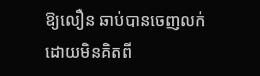ឱ្យលឿន ឆាប់បានចេញលក់ ដោយមិនគិតពី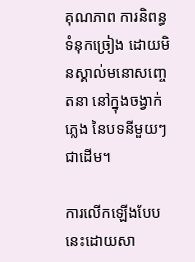គុណភាព ការនិពន្ធទំនុកច្រៀង ដោយមិនស្គាល់មនោសញ្ចេតនា នៅក្នុងចង្វាក់ភ្លេង នៃបទនីមួយៗជាដើម។

ការលើកឡើងបែបនេះដោយសា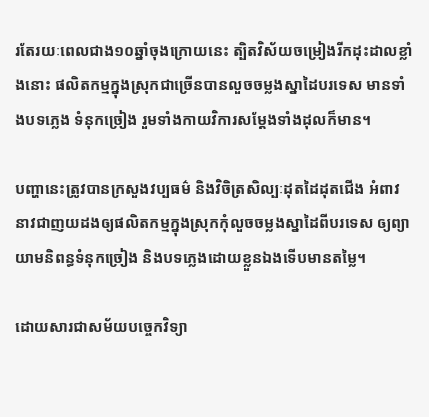រតែរយៈពេលជាង១០ឆ្នាំចុងក្រោយនេះ ត្បិតវិស័យចម្រៀងរីកដុះដាលខ្លាំងនោះ ផលិតកម្មក្នុងស្រុកជាច្រើនបានលួចចម្លងស្នាដៃបរទេស មានទាំងបទភ្លេង ទំនុកច្រៀង រួមទាំងកាយវិការសម្តែងទាំងដុលក៏មាន។

បញ្ហានេះត្រូវបានក្រសួងវប្បធម៌ និងវិចិត្រសិល្បៈដុតដៃដុតជើង អំពាវនាវជាញយដងឲ្យផលិតកម្មក្នុងស្រុកកុំលួចចម្លងស្នាដៃពីបរទេស ឲ្យព្យាយាមនិពន្ធទំនុកច្រៀង និងបទភ្លេងដោយខ្លួនឯងទើបមានតម្លៃ។

ដោយសារជាសម័យបច្ចេកវិទ្យា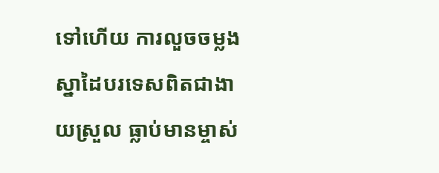ទៅហើយ ការលួចចម្លងស្នាដៃបរទេសពិតជាងាយស្រួល ធ្លាប់មានម្ចាស់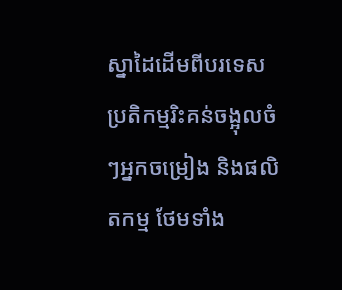ស្នាដៃដើមពីបរទេសប្រតិកម្មរិះគន់ចង្អុលចំៗអ្នកចម្រៀង និងផលិតកម្ម ថែមទាំង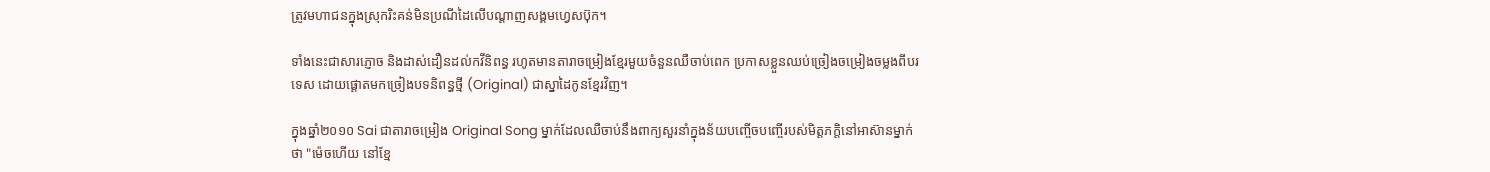ត្រូវមហាជនក្នុងស្រុករិះគន់មិនប្រណីដៃលើបណ្តាញសង្គមហ្វេសប៊ុក។

ទាំងនេះជាសារភ្ញោច និងដាស់ដឿនដល់កវីនិពន្ធ រហូតមានតារាចម្រៀងខ្មែរមួយចំនួនឈឺចាប់ពេក ប្រកាសខ្លួនឈប់ច្រៀងចម្រៀងចម្លងពីបរទេស ដោយផ្តោតមកច្រៀងបទនិពន្ធថ្មី (Original) ជាស្នាដៃកូនខ្មែរវិញ។

ក្នុងឆ្នាំ២០១០ Sai ជាតារាចម្រៀង Original Song ម្នាក់ដែលឈឺចាប់នឹងពាក្យសួរនាំក្នុងន័យបញ្ចើចបញ្ចើរបស់មិត្តភក្តិនៅអាស៊ានម្នាក់ថា "ម៉េចហើយ នៅខ្មែ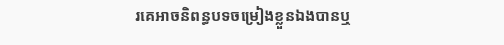រគេអាចនិពន្ធបទចម្រៀងខ្លួនឯងបានឬ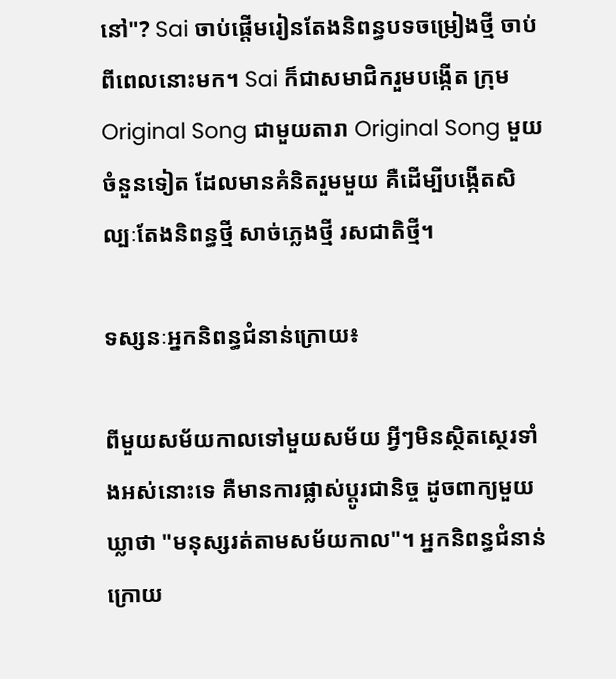នៅ"? Sai ចាប់ផ្តើមរៀនតែងនិពន្ធបទចម្រៀងថ្មី ចាប់ពីពេលនោះមក។ Sai ក៏ជាសមាជិករួមបង្កើត ក្រុម Original Song ជាមួយតារា Original Song មួយចំនួនទៀត ដែលមានគំនិតរួមមួយ គឺដើម្បីបង្កើតសិល្បៈតែងនិពន្ធថ្មី សាច់ភ្លេងថ្មី រសជាតិថ្មី។

ទស្សនៈអ្នកនិពន្ធជំនាន់ក្រោយ៖

ពីមួយសម័យកាលទៅមួយសម័យ អ្វីៗមិនស្ថិតស្ថេរទាំងអស់នោះទេ គឺមានការផ្លាស់ប្តូរជានិច្ច ដូចពាក្យមួយឃ្លាថា "មនុស្សរត់តាមសម័យកាល"។ អ្នកនិពន្ធជំនាន់ក្រោយ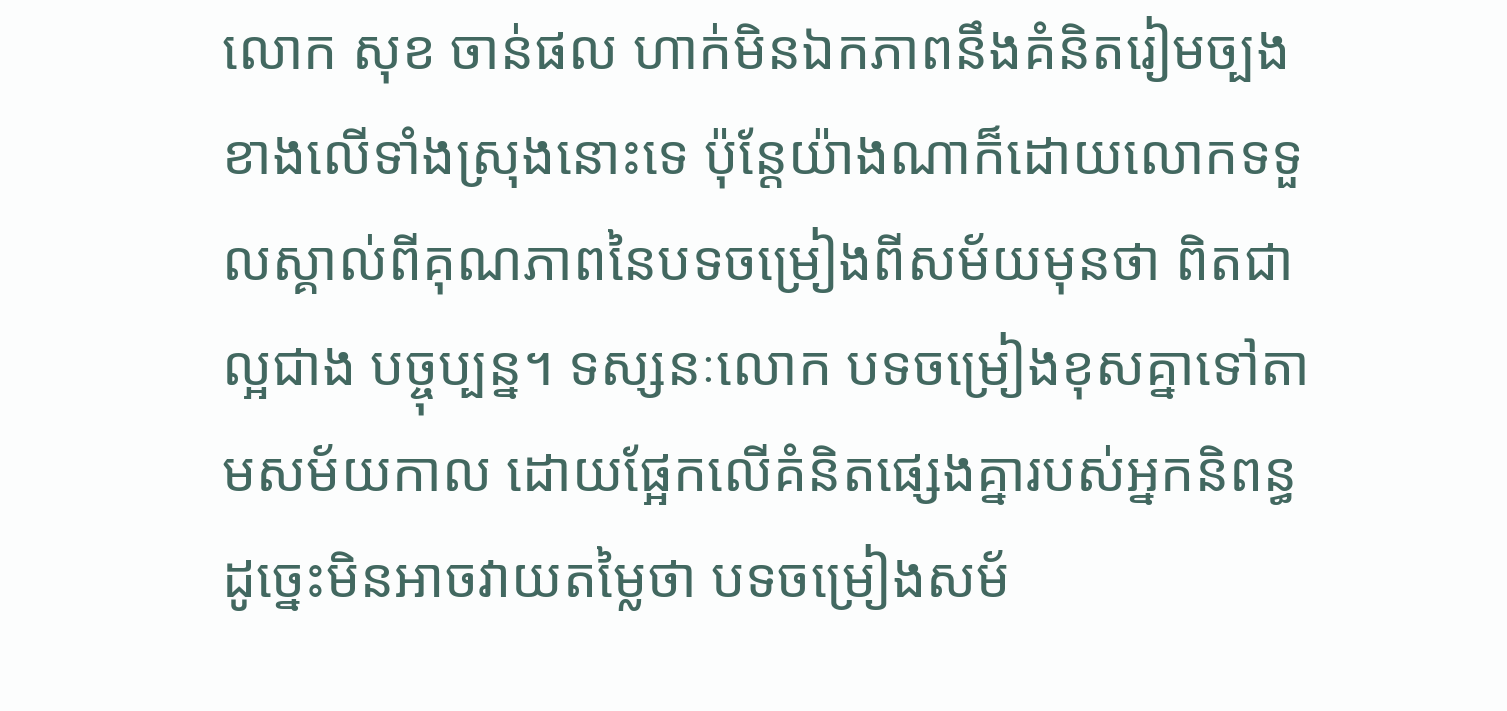លោក សុខ ចាន់ផល ហាក់មិនឯកភាពនឹងគំនិតរៀមច្បងខាងលើទាំងស្រុងនោះទេ ប៉ុន្តែយ៉ាងណាក៏ដោយលោកទទួលស្គាល់ពីគុណភាពនៃបទចម្រៀងពីសម័យមុនថា ពិតជាល្អជាង បច្ចុប្បន្ន។ ទស្សនៈលោក បទចម្រៀងខុសគ្នាទៅតាមសម័យកាល ដោយផ្អែកលើគំនិតផ្សេងគ្នារបស់អ្នកនិពន្ធ ដូច្នេះមិនអាចវាយតម្លៃថា បទចម្រៀងសម័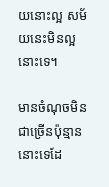យនោះល្អ សម័យនេះមិនល្អនោះទេ។

មានចំណុចមិនជាច្រើនប៉ុន្មាននោះទេដែ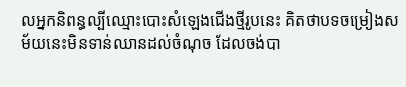លអ្នកនិពន្ធល្បីឈ្មោះបោះសំឡេងជើងថ្មីរូបនេះ គិតថាបទចម្រៀងសម័យនេះមិនទាន់ឈានដល់ចំណុច ដែលចង់បា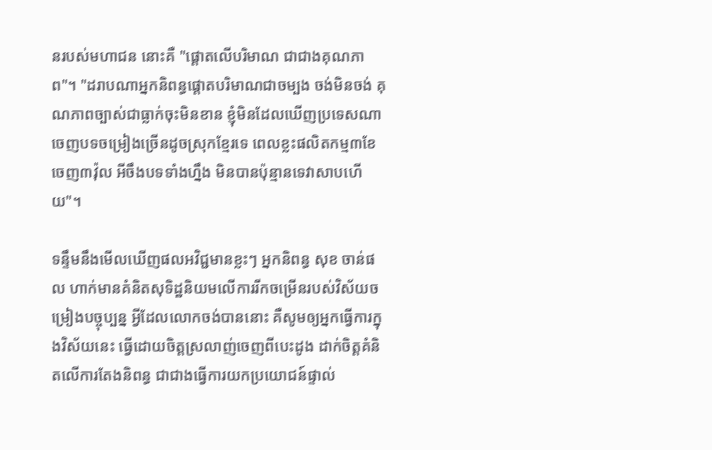នរបស់មហាជន នោះគឺ "ផ្តោតលើបរិមាណ ជាជាងគុណភាព"។ "ដរាបណាអ្នកនិពន្ធផ្តោតបរិមាណជាចម្បង ចង់មិនចង់ គុណភាពច្បាស់ជាធ្លាក់ចុះមិនខាន ខ្ញុំមិនដែលឃើញប្រទេសណាចេញបទចម្រៀងច្រើនដូចស្រុកខ្មែរទេ ពេលខ្លះផលិតកម្ម៣ខែ ចេញ៣វ៉ុល អីចឹងបទទាំងហ្នឹង មិនបានប៉ុន្មានទេវាសាបហើយ"។

ទន្ទឹមនឹងមើលឃើញផលអវិជ្ជមានខ្លះៗ អ្នកនិពន្ធ សុខ ចាន់ផល ហាក់មានគំនិតសុទិដ្ឋនិយមលើការរីកចម្រើនរបស់វិស័យចម្រៀងបច្ចុប្បន្ន អ្វីដែលលោកចង់បាននោះ គឺសូមឲ្យអ្នកធ្វើការក្នុងវិស័យនេះ ធ្វើដោយចិត្តស្រលាញ់ចេញពីបេះដូង ដាក់ចិត្តគំនិតលើការតែងនិពន្ធ ជាជាងធ្វើការយកប្រយោជន៍ផ្ទាល់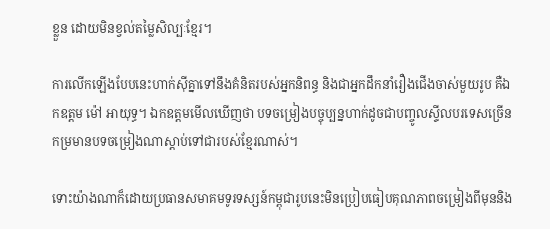ខ្លួន ដោយមិនខ្វល់តម្លៃសិល្បៈខ្មែរ។

ការលើកឡើងបែបនេះហាក់ស៊ីគ្នាទៅនឹងគំនិតរបស់អ្នកនិពន្ធ និងជាអ្នកដឹកនាំរឿងជើងចាស់មួយរូប គឺឯកឧត្តម ម៉ៅ អាយុទ្ធ។ ឯកឧត្តមមើលឃើញថា បទចម្រៀងបច្ចុប្បន្នហាក់ដូចជាបញ្ចូលស្ទីលបរទេសច្រើន កម្រមានបទចម្រៀងណាស្តាប់ទៅជារបស់ខ្មែរណាស់។

ទោះយ៉ាងណាក៏ដោយប្រធានសមាគមទូរទស្សន៍កម្ពុជារូបនេះមិនប្រៀបធៀបគុណភាពចម្រៀងពីមុននិង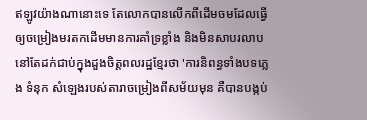ឥឡូវយ៉ាងណានោះទេ តែលោកបានលើកពីដើមចមដែលធ្វើឲ្យចម្រៀងមរតកដើមមានការគាំទ្រខ្លាំង និងមិនសាបរលាប នៅតែដក់ជាប់ក្នុងដួងចិត្តពលរដ្ឋខ្មែរថា 'ការនិពន្ធទាំងបទភ្លេង ទំនុក សំឡេងរបស់តារាចម្រៀងពីសម័យមុន គឺបានបង្កប់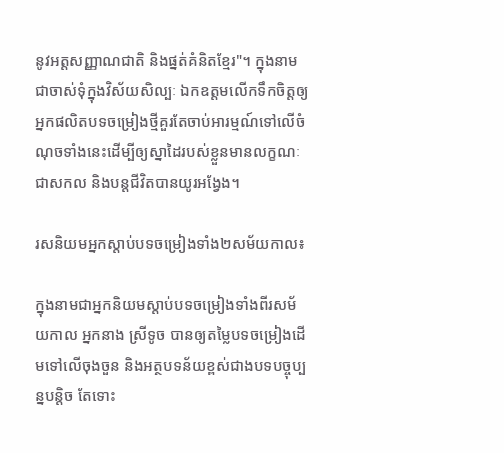នូវអត្តសញ្ញាណជាតិ និងផ្នត់គំនិតខ្មែរ"។ ក្នុងនាមជាចាស់ទុំក្នុងវិស័យសិល្បៈ ឯកឧត្តមលើកទឹកចិត្តឲ្យអ្នកផលិតបទចម្រៀងថ្មីគួរតែចាប់អារម្មណ៍ទៅលើចំណុចទាំងនេះដើម្បីឲ្យស្នាដៃរបស់ខ្លួនមានលក្ខណៈជាសកល និងបន្តជីវិតបានយូរអង្វែង។

រសនិយមអ្នកស្តាប់បទចម្រៀងទាំង២សម័យកាល៖

ក្នុងនាមជាអ្នកនិយមស្តាប់បទចម្រៀងទាំងពីរសម័យកាល អ្នកនាង ស្រីទូច បានឲ្យតម្លៃបទចម្រៀងដើមទៅលើចុងចួន និងអត្ថបទន័យខ្ពស់ជាងបទបច្ចុប្បន្នបន្តិច តែទោះ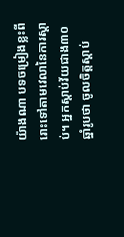យ៉ាងណា បទចម្រៀងខ្លះពីរោះទៅតាមវេលានៃការស្តាប់។ អ្នកស្តាប់វ័យជាង៣០ឆ្នាំរូបថា ចូលចិត្តស្តាប់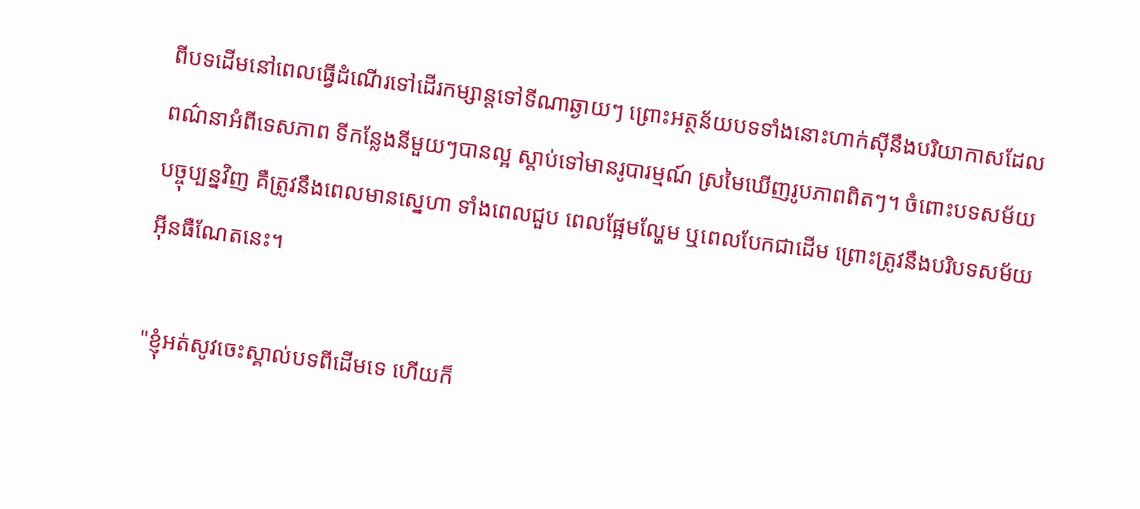ពីបទដើមនៅពេលធ្វើដំណើរទៅដើរកម្សាន្តទៅទីណាឆ្ងាយៗ ព្រោះអត្ថន័យបទទាំងនោះហាក់ស៊ីនឹងបរិយាកាសដែលពណ៌នាអំពីទេសភាព ទីកន្លែងនីមួយៗបានល្អ ស្តាប់ទៅមានរូបារម្មណ៍ ស្រមៃឃើញរូបភាពពិតៗ។ ចំពោះបទសម័យបច្ចុប្បន្នវិញ គឺត្រូវនឹងពេលមានស្នេហា ទាំងពេលជួប ពេលផ្អែមល្ហែម ឬពេលបែកជាដើម ព្រោះត្រូវនឹងបរិបទសម័យអ៊ីនធឺណែតនេះ។

"ខ្ញុំអត់សូវចេះស្គាល់បទពីដើមទេ ហើយក៏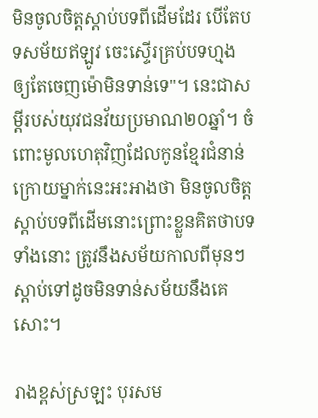មិនចូលចិត្តស្តាប់បទពីដើមដែរ បើតែបទសម័យឥឡូវ ចេះស្ទើរគ្រប់បទហ្មង ឲ្យតែចេញម៉ោមិនទាន់ទេ"។ នេះជាសម្តីរបស់យុវជនវ័យប្រមាណ២០ឆ្នាំ។ ចំពោះមូលហេតុវិញដែលកូនខ្មែរជំនាន់ក្រោយម្នាក់នេះអះអាងថា មិនចូលចិត្តស្តាប់បទពីដើមនោះព្រោះខ្លួនគិតថាបទទាំងនោះ ត្រូវនឹងសម័យកាលពីមុនៗ ស្តាប់ទៅដូចមិនទាន់សម័យនឹងគេសោះ។

រាងខ្ពស់ស្រឡះ បុរសម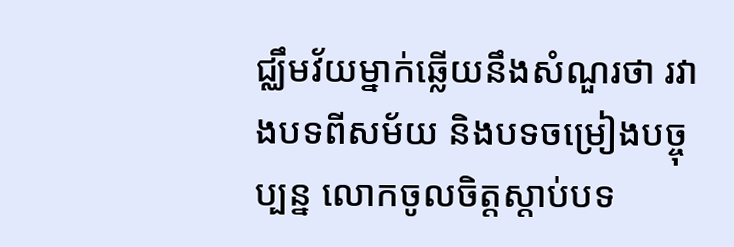ជ្ឈឹមវ័យម្នាក់ឆ្លើយនឹងសំណួរថា រវាងបទពីសម័យ និងបទចម្រៀងបច្ចុប្បន្ន លោកចូលចិត្តស្តាប់បទ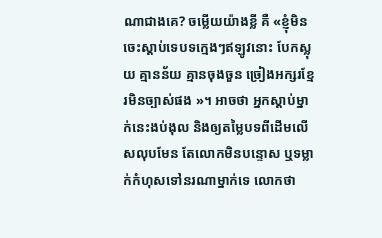ណាជាងគេ? ចម្លើយយ៉ាងខ្លី គឺ «ខ្ញុំមិនចេះស្តាប់ទេបទក្មេងៗឥឡូវនោះ បែកស្លុយ គ្មានន័យ គ្មានចុងចួន ច្រៀងអក្សរខ្មែរមិនច្បាស់ផង »។ អាចថា អ្នកស្តាប់ម្នាក់នេះងប់ងុល និងឲ្យតម្លៃបទពីដើមលើសលុបមែន តែលោកមិនបន្ទោស ឬទម្លាក់កំហុសទៅនរណាម្នាក់ទេ លោកថា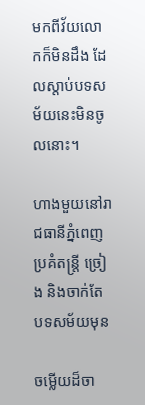មកពីវ័យលោកក៏មិនដឹង ដែលស្តាប់បទសម័យនេះមិនចូលនោះ។

ហាងមួយនៅរាជធានីភ្នំពេញ ប្រគំតន្រ្តី ច្រៀង និងចាក់តែបទសម័យមុន

ចម្លើយដ៏ចា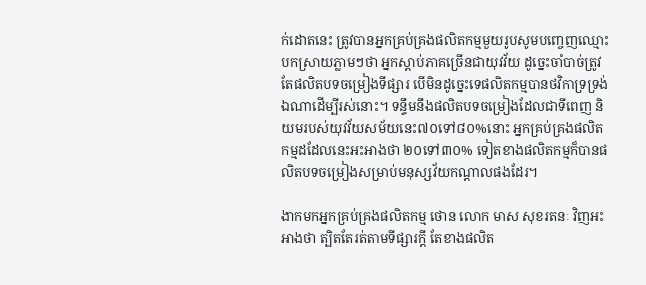ក់ដោតនេះ ត្រូវបានអ្នកគ្រប់គ្រងផលិតកម្មមួយរូបសូមបញ្ចេញឈ្មោះ បកស្រាយភ្លាមៗថា អ្នកស្តាប់ភាគច្រើនជាយុវវ័យ ដូច្នេះចាំបាច់ត្រូវតែផលិតបទចម្រៀងទីផ្សារ បើមិនដូច្នេះទេផលិតកម្មបានថវិកាទ្រទ្រង់ឯណាដើម្បីរស់នោះ។ ទន្ទឹមនឹងផលិតបទចម្រៀងដែលជាទីពេញ និយមរបស់យុវវ័យសម័យនេះ៧០ទៅ៨០%នោះ អ្នកគ្រប់គ្រងផលិតកម្មដដែលនេះអះអាងថា ២០ទៅ៣០% ទៀតខាងផលិតកម្មក៏បានផលិតបទចម្រៀងសម្រាប់មនុស្សវ័យកណ្តាលផងដែរ។

ងាកមកអ្នកគ្រប់គ្រងផលិតកម្ម ថោន លោក មាស សុខរតនៈ វិញអះអាងថា ត្បិតតែរត់តាមទីផ្សារក្តី តែខាងផលិត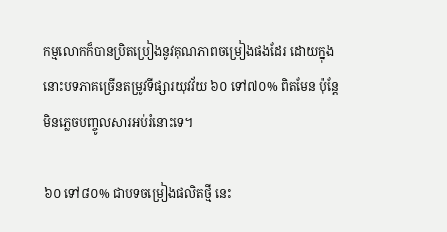កម្មលោកក៏បានប្រិតប្រៀងនូវគុណភាពចម្រៀងផងដែរ ដោយក្នុងនោះបទភាគច្រើនតម្រូវទីផ្សារយុវវ័យ ៦០ ទៅ៧០% ពិតមែន ប៉ុន្តែមិនភ្លេចបញ្ចូលសារអប់រំនោះទេ។

៦០ ទៅ៨០% ជាបទចម្រៀងផលិតថ្មី នេះ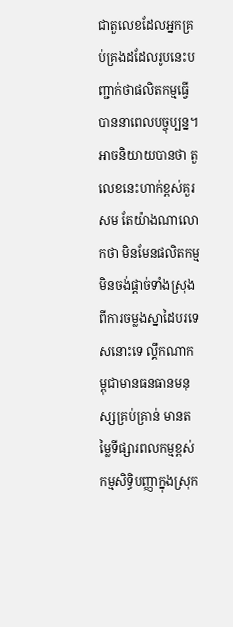ជាតួលេខដែលអ្នកគ្រប់គ្រងដដែលរូបនេះបញ្ជាក់ថាផលិតកម្មធ្វើបាននាពេលបច្ចុប្បន្ន។ អាចនិយាយបានថា តួលេខនេះហាក់ខ្ពស់គួរសម តែយ៉ាងណាលោកថា មិនមែនផលិតកម្មមិនចង់ផ្តាច់ទាំងស្រុងពីការចម្លងស្នាដៃបរទេសនោះទេ ល្គឹកណាកម្ពុជាមានធនធានមនុស្សគ្រប់គ្រាន់ មានតម្លៃទីផ្សារពលកម្មខ្ពស់ កម្មសិទ្ធិបញ្ញាក្នុងស្រុក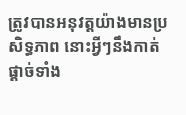ត្រូវបានអនុវត្តយ៉ាងមានប្រសិទ្ធភាព នោះអ្វីៗនឹងកាត់ផ្តាច់ទាំង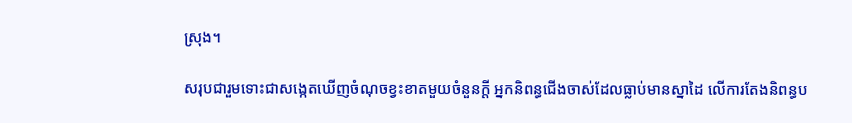ស្រុង។

សរុបជារួមទោះជាសង្កេតឃើញចំណុចខ្វះខាតមួយចំនួនក្តី អ្នកនិពន្ធជើងចាស់ដែលធ្លាប់មានស្នាដៃ លើការតែងនិពន្ធប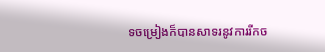ទចម្រៀងក៏បានសាទរនូវការរីកច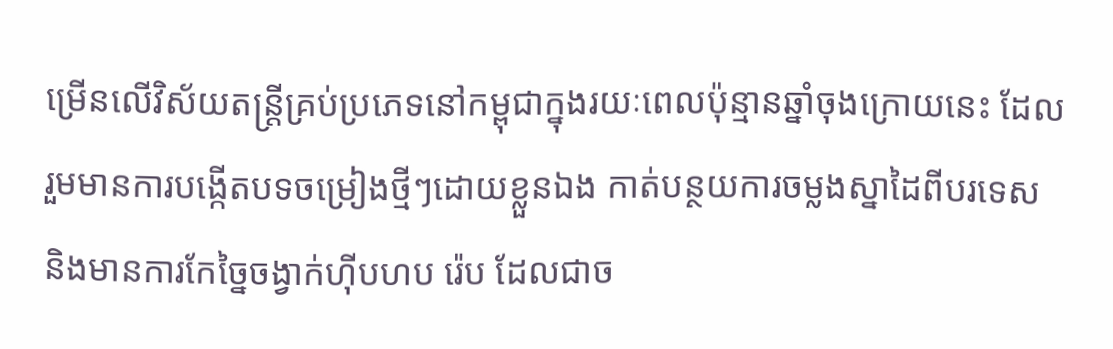ម្រើនលើវិស័យតន្រ្តីគ្រប់ប្រភេទនៅកម្ពុជាក្នុងរយៈពេលប៉ុន្មានឆ្នាំចុងក្រោយនេះ ដែលរួមមានការបង្កើតបទចម្រៀងថ្មីៗដោយខ្លួនឯង កាត់បន្ថយការចម្លងស្នាដៃពីបរទេស និងមានការកែច្នៃចង្វាក់ហ៊ីបហប រ៉េប ដែលជាច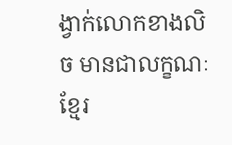ង្វាក់លោកខាងលិច មានជាលក្ខណៈខ្មែរ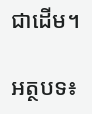ជាដើម។

អត្ថបទ៖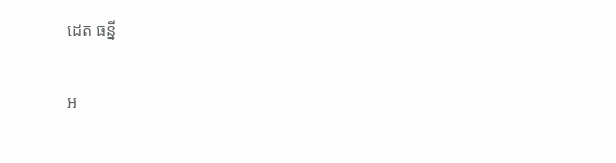ដេត ធន្នី

អ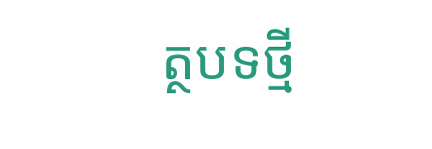ត្ថបទថ្មី